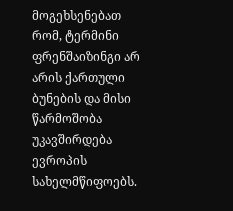მოგეხსენებათ რომ, ტერმინი ფრენშაიზინგი არ არის ქართული ბუნების და მისი წარმოშობა უკავშირდება ევროპის სახელმწიფოებს.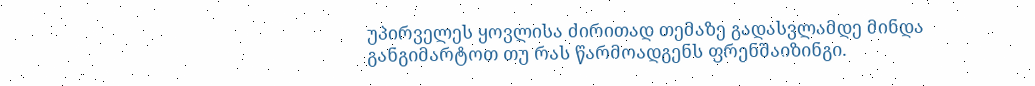უპირველეს ყოვლისა ძირითად თემაზე გადასვლამდე მინდა განგიმარტოთ თუ რას წარმოადგენს ფრენშაიზინგი.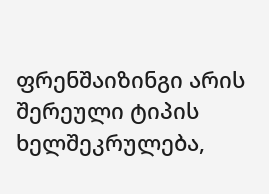ფრენშაიზინგი არის შერეული ტიპის ხელშეკრულება,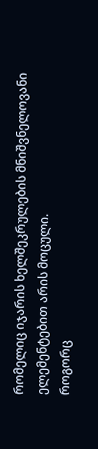რომელიც იჯარის ხელშეკრულების მნიშვნელოვანი ელემენტებით არის მოცული.
როგორც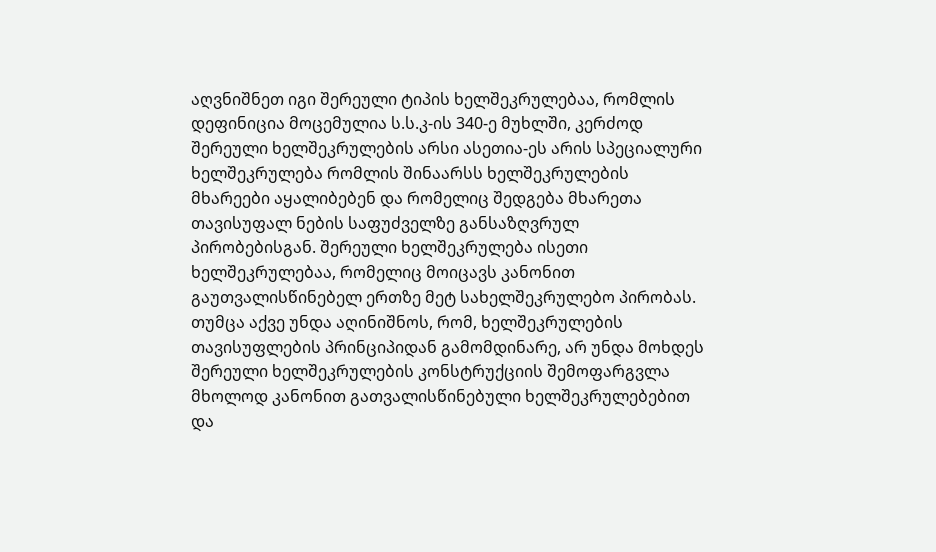აღვნიშნეთ იგი შერეული ტიპის ხელშეკრულებაა, რომლის დეფინიცია მოცემულია ს.ს.კ-ის 340-ე მუხლში, კერძოდ შერეული ხელშეკრულების არსი ასეთია-ეს არის სპეციალური ხელშეკრულება რომლის შინაარსს ხელშეკრულების მხარეები აყალიბებენ და რომელიც შედგება მხარეთა თავისუფალ ნების საფუძველზე განსაზღვრულ პირობებისგან. შერეული ხელშეკრულება ისეთი ხელშეკრულებაა, რომელიც მოიცავს კანონით გაუთვალისწინებელ ერთზე მეტ სახელშეკრულებო პირობას. თუმცა აქვე უნდა აღინიშნოს, რომ, ხელშეკრულების თავისუფლების პრინციპიდან გამომდინარე, არ უნდა მოხდეს შერეული ხელშეკრულების კონსტრუქციის შემოფარგვლა მხოლოდ კანონით გათვალისწინებული ხელშეკრულებებით და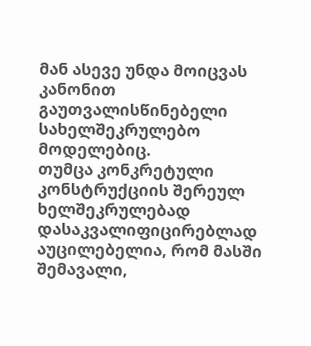მან ასევე უნდა მოიცვას კანონით გაუთვალისწინებელი სახელშეკრულებო მოდელებიც.
თუმცა კონკრეტული კონსტრუქციის შერეულ ხელშეკრულებად დასაკვალიფიცირებლად აუცილებელია, რომ მასში შემავალი,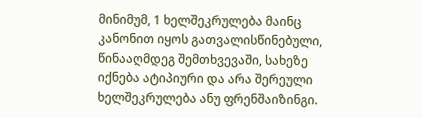მინიმუმ, 1 ხელშეკრულება მაინც კანონით იყოს გათვალისწინებული, წინააღმდეგ შემთხვევაში, სახეზე იქნება ატიპიური და არა შერეული ხელშეკრულება ანუ ფრენშაიზინგი.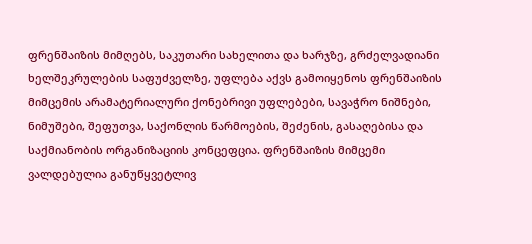ფრენშაიზის მიმღებს, საკუთარი სახელითა და ხარჯზე, გრძელვადიანი ხელშეკრულების საფუძველზე, უფლება აქვს გამოიყენოს ფრენშაიზის მიმცემის არამატერიალური ქონებრივი უფლებები, სავაჭრო ნიშნები, ნიმუშები, შეფუთვა, საქონლის წარმოების, შეძენის, გასაღებისა და საქმიანობის ორგანიზაციის კონცეფცია. ფრენშაიზის მიმცემი ვალდებულია განუწყვეტლივ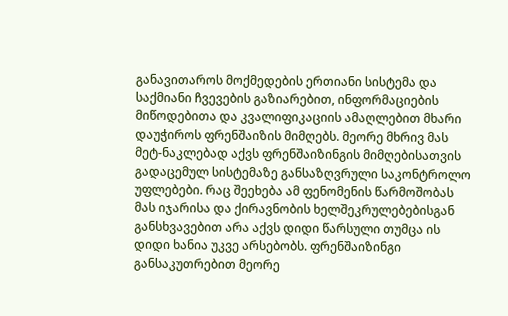განავითაროს მოქმედების ერთიანი სისტემა და საქმიანი ჩვევების გაზიარებით, ინფორმაციების მიწოდებითა და კვალიფიკაციის ამაღლებით მხარი დაუჭიროს ფრენშაიზის მიმღებს. მეორე მხრივ მას მეტ-ნაკლებად აქვს ფრენშაიზინგის მიმღებისათვის გადაცემულ სისტემაზე განსაზღვრული საკონტროლო უფლებები. რაც შეეხება ამ ფენომენის წარმოშობას მას იჯარისა და ქირავნობის ხელშეკრულებებისგან განსხვავებით არა აქვს დიდი წარსული თუმცა ის დიდი ხანია უკვე არსებობს. ფრენშაიზინგი განსაკუთრებით მეორე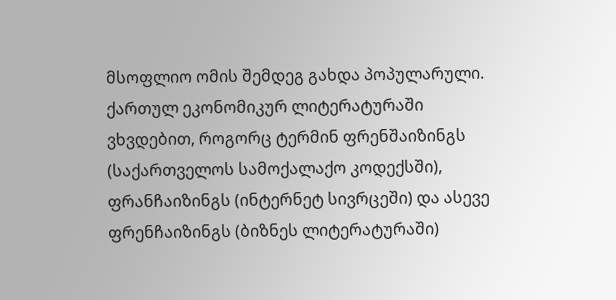მსოფლიო ომის შემდეგ გახდა პოპულარული. ქართულ ეკონომიკურ ლიტერატურაში ვხვდებით, როგორც ტერმინ ფრენშაიზინგს (საქართველოს სამოქალაქო კოდექსში), ფრანჩაიზინგს (ინტერნეტ სივრცეში) და ასევე ფრენჩაიზინგს (ბიზნეს ლიტერატურაში)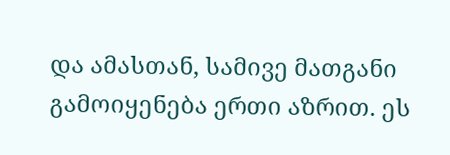და ამასთან, სამივე მათგანი გამოიყენება ერთი აზრით. ეს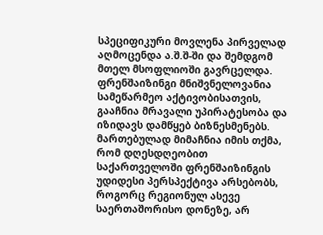სპეციფიკური მოვლენა პირველად აღმოცენდა ა.შ.შ-ში და შემდგომ მთელ მსოფლიოში გავრცელდა. ფრენშაიზინგი მნიშვნელოვანია სამეწარმეო აქტივობისათვის, გააჩნია მრავალი უპირატესობა და იზიდავს დამწყებ ბიზნესმენებს. მართებულად მიმაჩნია იმის თქმა, რომ დღესდღეობით საქართველოში ფრენშაიზინგის უდიდესი პერსპექტივა არსებობს, როგორც რეგიონულ ასევე საერთაშორისო დონეზე, არ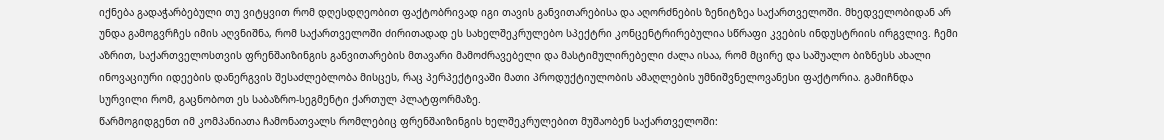იქნება გადაჭარბებული თუ ვიტყვით რომ დღესდღეობით ფაქტობრივად იგი თავის განვითარებისა და აღორძნების ზენიტზეა საქართველოში. მხედველობიდან არ უნდა გამოგვრჩეს იმის აღვნიშნა, რომ საქართველოში ძირითადად ეს სახელშეკრულებო სპექტრი კონცენტრირებულია სწრაფი კვების ინდუსტრიის ირგვლივ. ჩემი აზრით, საქართველოსთვის ფრენშაიზინგის განვითარების მთავარი მამოძრავებელი და მასტიმულირებელი ძალა ისაა, რომ მცირე და საშუალო ბიზნესს ახალი ინოვაციური იდეების დანერგვის შესაძლებლობა მისცეს, რაც პერპექტივაში მათი პროდუქტიულობის ამაღლების უმნიშვნელოვანესი ფაქტორია. გამიჩნდა სურვილი რომ, გაცნობოთ ეს საბაზრო-სეგმენტი ქართულ პლატფორმაზე.
წარმოგიდგენთ იმ კომპანიათა ჩამონათვალს რომლებიც ფრენშაიზინგის ხელშეკრულებით მუშაობენ საქართველოში: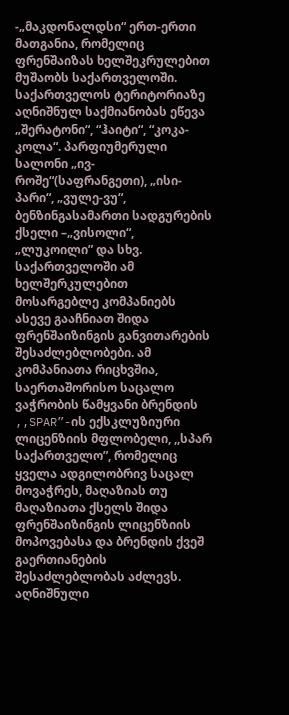-„მაკდონალდსი“ ერთ-ერთი მათგანია, რომელიც ფრენშაიზას ხელშეკრულებით მუშაობს საქართველოში. საქართველოს ტერიტორიაზე აღნიშნულ საქმიანობას ეწევა „შერატონი“, “ჰაიტი“, “კოკა-კოლა“. პარფიუმერული სალონი „ივ-როშე“(საფრანგეთი), „ისი-პარი“, „ვულე-ვუ“, ბენზინგასამართი სადგურების ქსელი –„ვისოლი“, „ლუკოილი” და სხვ. საქართველოში ამ ხელშერკულებით მოსარგებლე კომპანიებს ასევე გააჩნიათ შიდა ფრენშაიზინგის განვითარების შესაძლებლობები. ამ კომპანიათა რიცხვშია, საერთაშორისო საცალო ვაჭრობის წამყვანი ბრენდის ,,SPAR”-ის ექსკლუზიური ლიცენზიის მფლობელი, ,,სპარ საქართველო”, რომელიც ყველა ადგილობრივ საცალ მოვაჭრეს, მაღაზიას თუ მაღაზიათა ქსელს შიდა ფრენშაიზინგის ლიცენზიის მოპოვებასა და ბრენდის ქვეშ გაერთიანების შესაძლებლობას აძლევს. აღნიშნული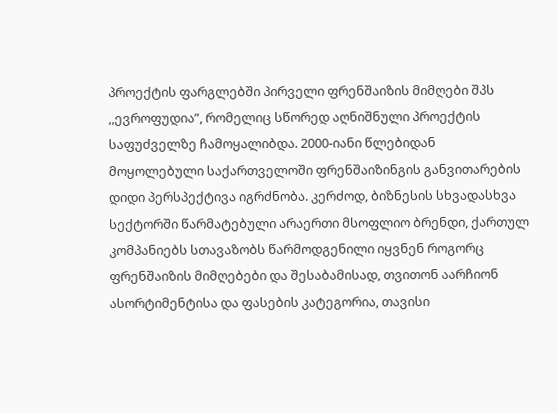პროექტის ფარგლებში პირველი ფრენშაიზის მიმღები შპს ,,ევროფუდია”, რომელიც სწორედ აღნიშნული პროექტის საფუძველზე ჩამოყალიბდა. 2000-იანი წლებიდან მოყოლებული საქართველოში ფრენშაიზინგის განვითარების დიდი პერსპექტივა იგრძნობა. კერძოდ, ბიზნესის სხვადასხვა სექტორში წარმატებული არაერთი მსოფლიო ბრენდი, ქართულ კომპანიებს სთავაზობს წარმოდგენილი იყვნენ როგორც ფრენშაიზის მიმღებები და შესაბამისად, თვითონ აარჩიონ ასორტიმენტისა და ფასების კატეგორია, თავისი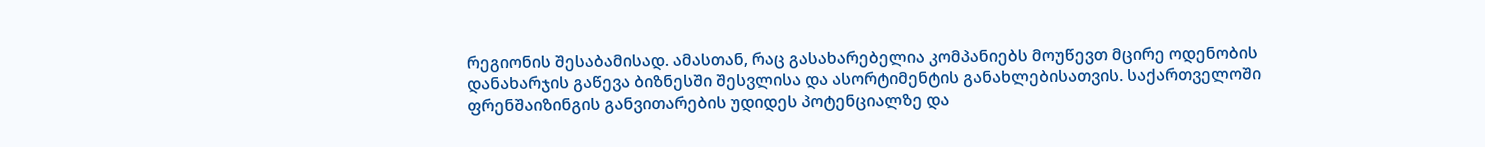რეგიონის შესაბამისად. ამასთან, რაც გასახარებელია კომპანიებს მოუწევთ მცირე ოდენობის დანახარჯის გაწევა ბიზნესში შესვლისა და ასორტიმენტის განახლებისათვის. საქართველოში ფრენშაიზინგის განვითარების უდიდეს პოტენციალზე და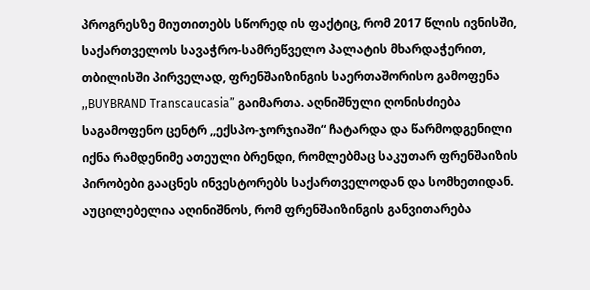პროგრესზე მიუთითებს სწორედ ის ფაქტიც, რომ 2017 წლის ივნისში, საქართველოს სავაჭრო-სამრეწველო პალატის მხარდაჭერით, თბილისში პირველად, ფრენშაიზინგის საერთაშორისო გამოფენა ,,BUYBRAND Transcaucasia” გაიმართა. აღნიშნული ღონისძიება საგამოფენო ცენტრ ,,ექსპო-ჯორჯიაში“ ჩატარდა და წარმოდგენილი იქნა რამდენიმე ათეული ბრენდი, რომლებმაც საკუთარ ფრენშაიზის პირობები გააცნეს ინვესტორებს საქართველოდან და სომხეთიდან. აუცილებელია აღინიშნოს, რომ ფრენშაიზინგის განვითარება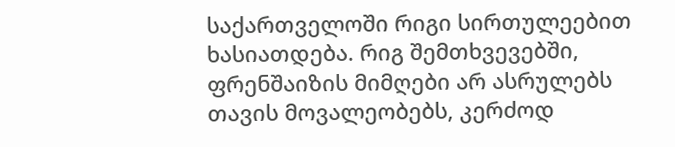საქართველოში რიგი სირთულეებით ხასიათდება. რიგ შემთხვევებში, ფრენშაიზის მიმღები არ ასრულებს თავის მოვალეობებს, კერძოდ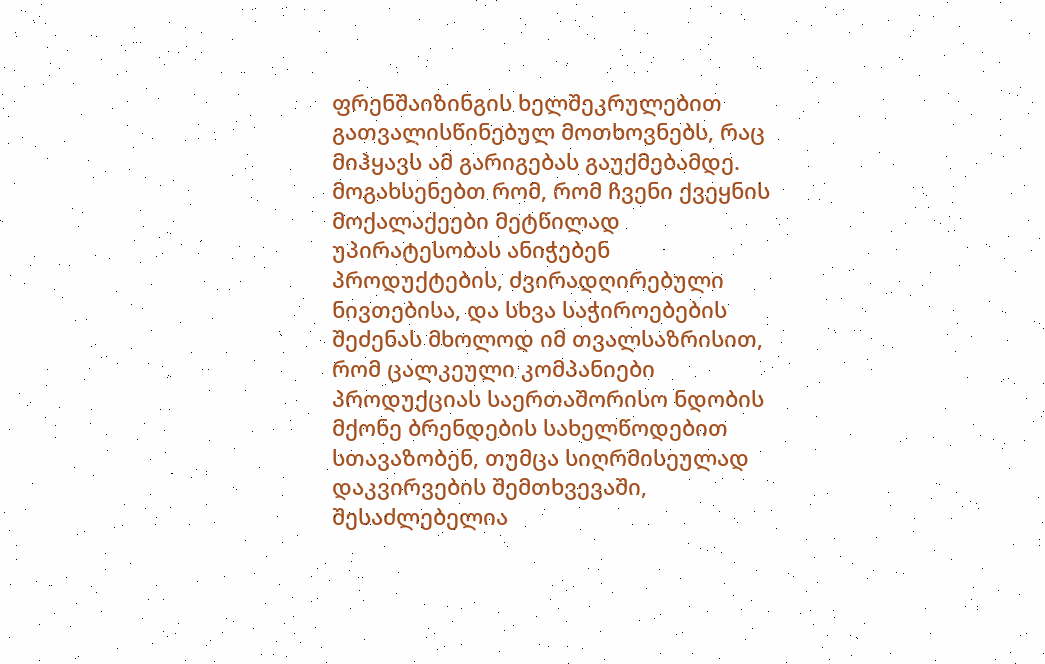ფრენშაიზინგის ხელშეკრულებით გათვალისწინებულ მოთხოვნებს, რაც მიჰყავს ამ გარიგებას გაუქმებამდე. მოგახსენებთ რომ, რომ ჩვენი ქვეყნის მოქალაქეები მეტწილად უპირატესობას ანიჭებენ პროდუქტების, ძვირადღირებული ნივთებისა, და სხვა საჭიროებების შეძენას მხოლოდ იმ თვალსაზრისით, რომ ცალკეული კომპანიები პროდუქციას საერთაშორისო ნდობის მქონე ბრენდების სახელწოდებით სთავაზობენ, თუმცა სიღრმისეულად დაკვირვების შემთხვევაში, შესაძლებელია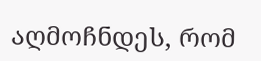აღმოჩნდეს, რომ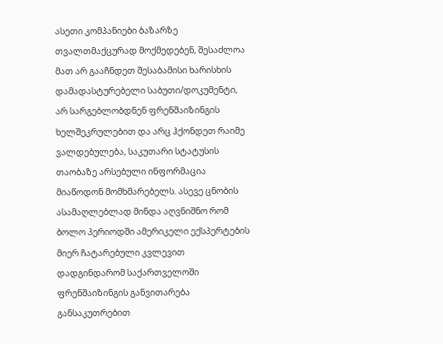ასეთი კომპანიები ბაზარზე თვალთმაქცურად მოქმედებენ, შესაძლოა მათ არ გააჩნდეთ შესაბამისი ხარისხის დამადასტურებელი საბუთი/დოკუმენტი, არ სარგებლობდნენ ფრენშაიზინგის ხელშეკრულებით და არც ჰქონდეთ რაიმე ვალდებულება, საკუთარი სტატუსის თაობაზე არსებული ინფორმაცია მიაწოდონ მომხმარებელს. ასევე ცნობის ასამაღლებლად მინდა აღვნიშნო რომ ბოლო პერიოდში ამერიკელი ექსპერტების მიერ ჩატარებული კვლევით დადგინდარომ საქართველოში ფრენშაიზინგის განვითარება განსაკუთრებით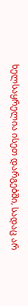ხელსაყრელია ისეთ დარგებში, სადაც არ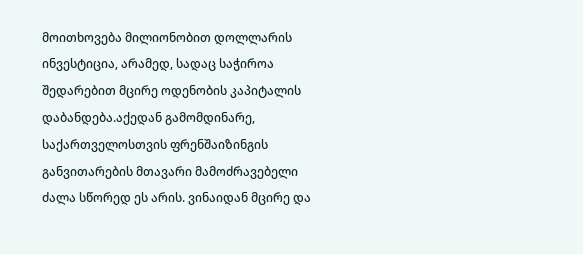მოითხოვება მილიონობით დოლლარის ინვესტიცია, არამედ, სადაც საჭიროა შედარებით მცირე ოდენობის კაპიტალის დაბანდება.აქედან გამომდინარე, საქართველოსთვის ფრენშაიზინგის განვითარების მთავარი მამოძრავებელი ძალა სწორედ ეს არის. ვინაიდან მცირე და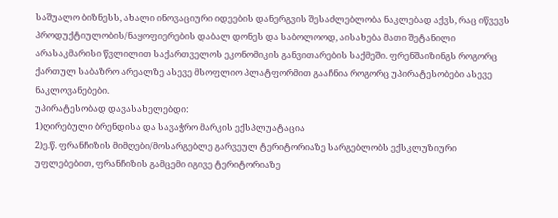საშუალო ბიზნესს, ახალი ინოვაციური იდეების დანერგვის შესაძლებლობა ნაკლებად აქვს, რაც იწვევს პროდუქტიულობის/ნაყოფიერების დაბალ დონეს და საბოლოოდ, აისახება მათი შეტანილი არასაკმარისი წვლილით საქართველოს ეკონომიკის განვითარების საქმეში. ფრენშაიზინგს როგორც ქართულ საბაზრო არეალზე ასევე მსოფლიო პლატფორმით გააჩნია როგორც უპირატესობები ასევე ნაკლოვანებები.
უპირატესობად დავასახელებდი:
1)ღირებული ბრენდისა და სავაჭრო მარკის ექსპლუატაცია
2)ე.წ. ფრანჩიზის მიმღები/მოსარგებლე გარვეულ ტერიტორიაზე სარგებლობს ექსკლუზიური უფლებებით, ფრანჩიზის გამცემი იგივე ტერიტორიაზე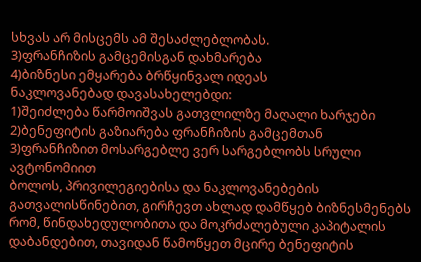სხვას არ მისცემს ამ შესაძლებლობას.
3)ფრანჩიზის გამცემისგან დახმარება
4)ბიზნესი ემყარება ბრწყინვალ იდეას
ნაკლოვანებად დავასახელებდი:
1)შეიძლება წარმოიშვას გათვლილზე მაღალი ხარჯები
2)ბენეფიტის გაზიარება ფრანჩიზის გამცემთან
3)ფრანჩიზით მოსარგებლე ვერ სარგებლობს სრული ავტონომიით
ბოლოს, პრივილეგიებისა და ნაკლოვანებების გათვალისწინებით, გირჩევთ ახლად დამწყებ ბიზნესმენებს რომ, წინდახედულობითა და მოკრძალებული კაპიტალის დაბანდებით, თავიდან წამოწყეთ მცირე ბენეფიტის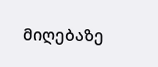მიღებაზე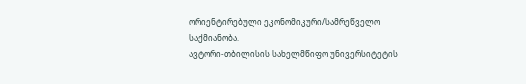ორიენტირებული ეკონომიკური/სამრეწველო საქმიანობა.
ავტორი-თბილისის სახელმწიფო უნივერსიტეტის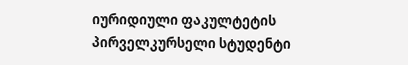იურიდიული ფაკულტეტის პირველკურსელი სტუდენტი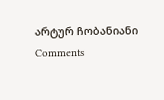არტურ ჩობანიანი
Comments